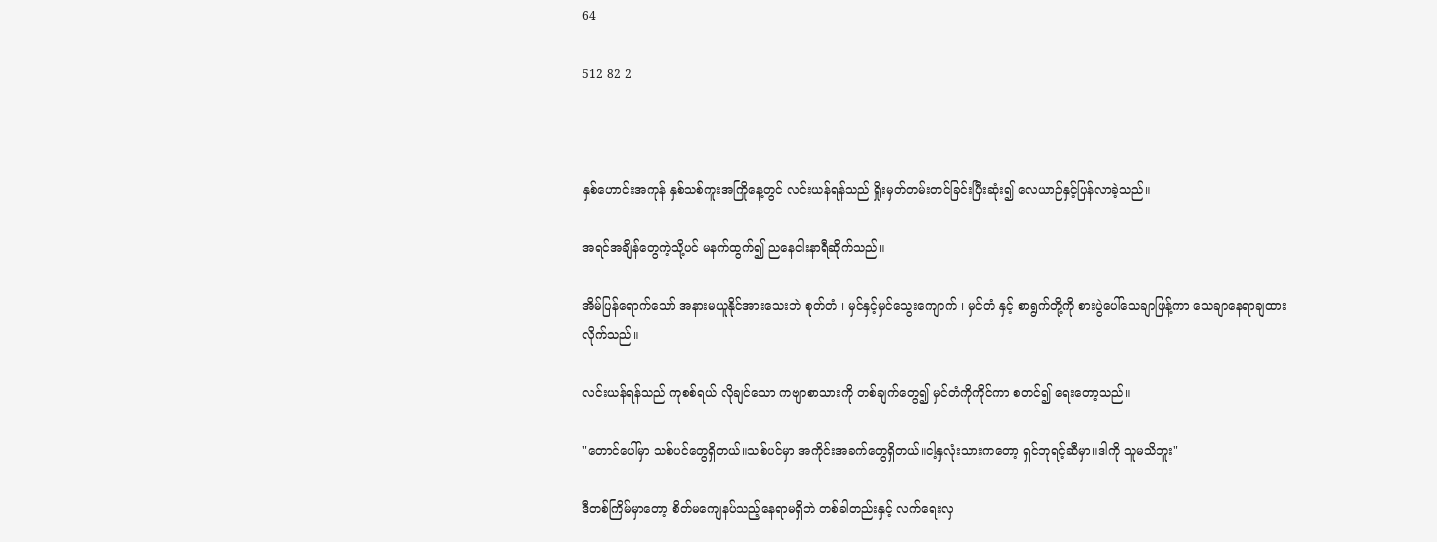64

512 82 2



နှစ်ဟောင်းအကုန် နှစ်သစ်ကူးအကြိုနေ့တွင် လင်းယန်ရန်သည် ရှိုးမှတ်တမ်းတင်ခြင်းပြီးဆုံး၍ လေယာဉ်နှင့်ပြန်လာခဲ့သည်။

အရင်အချိန်တွေကဲ့သို့ပင် မနက်ထွက်၍ ညနေငါးနာရီဆိုက်သည်။

အိမ်ပြန်ရောက်သော် အနားမယူနိုင်အားသေးဘဲ စုတ်တံ ၊ မှင်နှင့်မှင်သွေးကျောက် ၊ မှင်တံ နှင့် စာရွက်တို့ကို စားပွဲပေါ်သေချာဖြန့်ကာ သေချာနေရာချထားလိုက်သည်။

လင်းယန်ရန်သည် ကုစစ်ရယ် လိုချင်သော ကဗျာစာသားကို တစ်ချက်တွေ၍ မှင်တံကိုကိုင်ကာ စတင်၍ ရေးတော့သည်။

"တောင်ပေါ်မှာ သစ်ပင်တွေရှိတယ်။သစ်ပင်မှာ အကိုင်းအခက်တွေရှိတယ်။ငါ့နှလုံးသားကတော့ ရှင်ဘုရင့်ဆီမှာ။ဒါကို သူမသိဘူး"

ဒီတစ်ကြိမ်မှာတော့ စိတ်မကျေနပ်သည့်နေရာမရှိဘဲ တစ်ခါတည်းနှင့် လက်ရေးလှ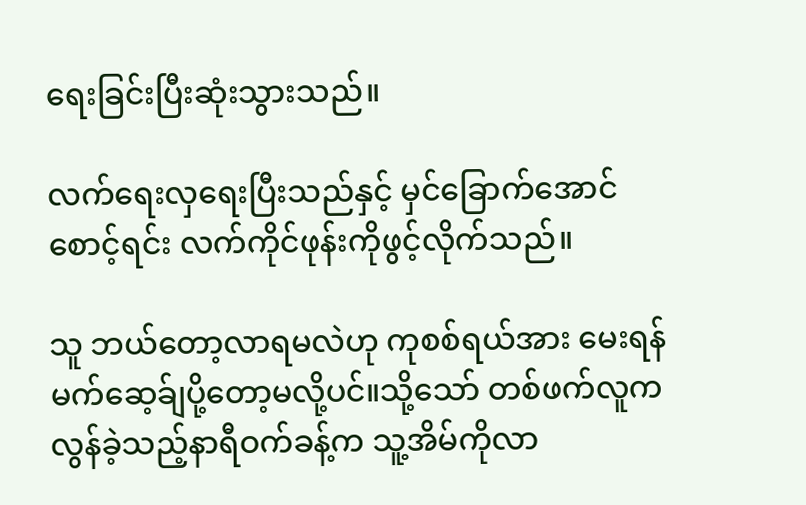ရေးခြင်းပြီးဆုံးသွားသည်။

လက်ရေးလှရေးပြီးသည်နှင့် မှင်ခြောက်အောင်စောင့်ရင်း လက်ကိုင်ဖုန်းကိုဖွင့်လိုက်သည်။

သူ ဘယ်တော့လာရမလဲဟု ကုစစ်ရယ်အား မေးရန် မက်ဆေ့ခ်ျပို့တော့မလို့ပင်။သို့သော် တစ်ဖက်လူက လွန်ခဲ့သည့်နာရီဝက်ခန့်က သူ့အိမ်ကိုလာ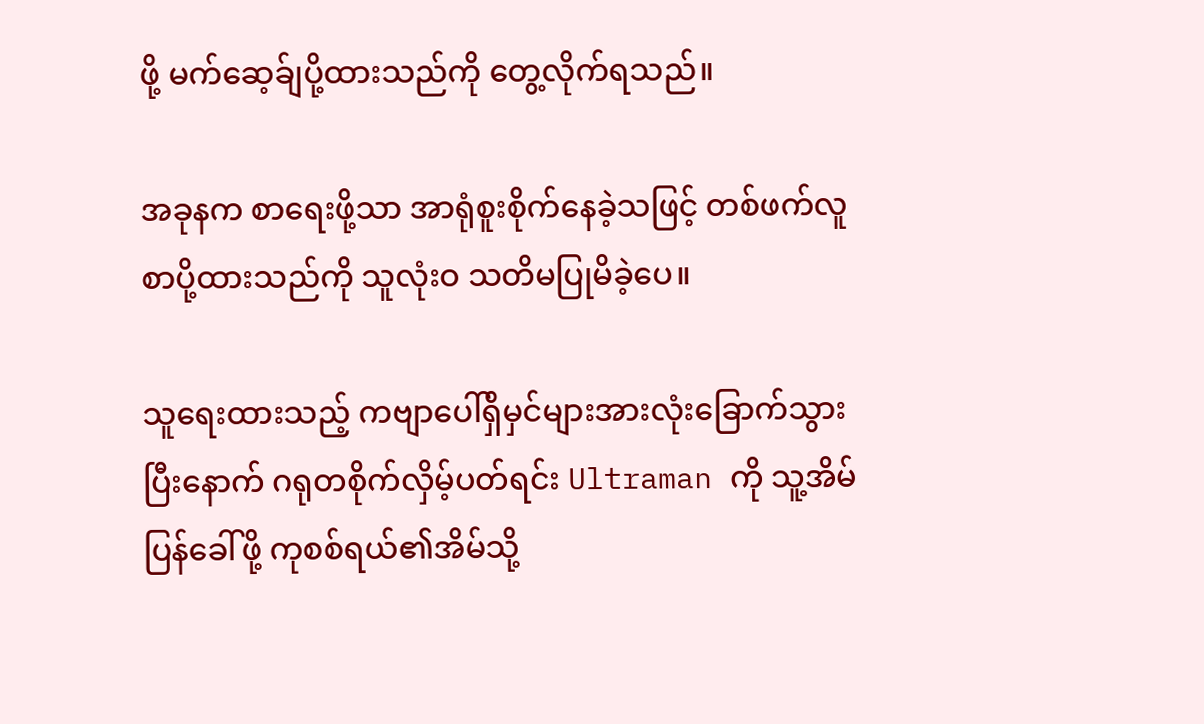ဖို့ မက်ဆေ့ခ်ျပို့ထားသည်ကို တွေ့လိုက်ရသည်။

အခုနက စာရေးဖို့သာ အာရုံစူးစိုက်နေခဲ့သဖြင့် တစ်ဖက်လူစာပို့ထားသည်ကို သူလုံးဝ သတိမပြုမိခဲ့ပေ။

သူရေးထားသည့် ကဗျာပေါ်ရှိမှင်များအားလုံးခြောက်သွားပြီးနောက် ဂရုတစိုက်လှိမ့်ပတ်ရင်း Ultraman ကို သူ့အိမ်ပြန်ခေါ်ဖို့ ကုစစ်ရယ်၏အိမ်သို့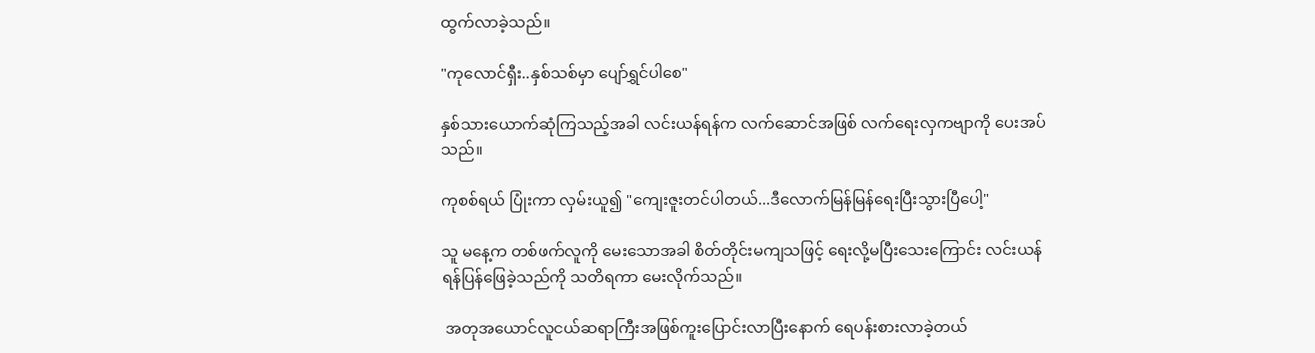ထွက်လာခဲ့သည်။

"ကုလောင်ရှီး..နှစ်သစ်မှာ ပျော်ရွှင်ပါစေ"

နှစ်သားယောက်ဆုံကြသည့်အခါ လင်းယန်ရန်က လက်ဆောင်အဖြစ် လက်ရေးလှကဗျာကို ပေးအပ်သည်။

ကုစစ်ရယ် ပြုံးကာ လှမ်းယူ၍ "ကျေးဇူးတင်ပါတယ်...ဒီလောက်မြန်မြန်ရေးပြီးသွားပြီပေါ့"

သူ မနေ့က တစ်ဖက်လူကို မေးသောအခါ စိတ်တိုင်းမကျသဖြင့် ရေးလို့မပြီးသေးကြောင်း လင်းယန်ရန်ပြန်ဖြေခဲ့သည်ကို သတိရကာ မေးလိုက်သည်။

 အတုအယောင်လူငယ်ဆရာကြီးအဖြစ်ကူးပြောင်းလာပြီးနောက် ရေပန်းစားလာခဲ့တယ်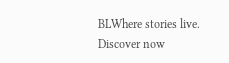BLWhere stories live. Discover now